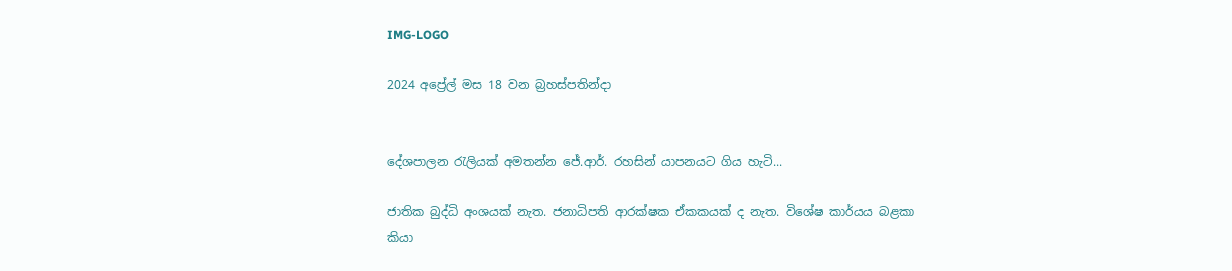IMG-LOGO

2024 අප්‍රේල් මස 18 වන බ්‍රහස්පතින්දා


දේශපාලන රැලියක් අමතන්න ජේ.ආර්. රහසින් යාපනයට ගිය හැටි...

ජාතික බුද්ධි අංශයක් නැත. ජනාධිපති ආරක්ෂක ඒකකයක් ද නැත. විශේෂ කාර්යය බළකා කියා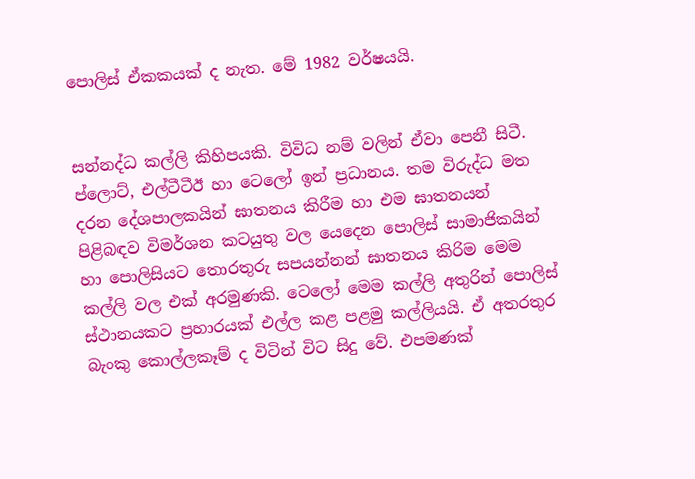පොලිස් ඒකකයක් ද නැත. මේ 1982 වර්ෂයයි.


සන්නද්ධ කල්ලි කිහිපයකි. විවිධ නම් වලින් ඒවා පෙනී සිටී. ප්ලොට්, එල්ටීටීඊ හා ටෙලෝ ඉන් ප්‍රධානය. තම විරුද්ධ මත දරන දේශපාලකයින් ඝාතනය කිරීම හා එම ඝාතනයන් පිළිබඳව විමර්ශන කටයුතු වල යෙදෙන පොලිස් සාමාජිකයින් හා පොලිසියට තොරතුරු සපයන්නන් ඝාතනය කිරිම මෙම කල්ලි වල එක් අරමුණකි. ටෙලෝ මෙම කල්ලි අතුරින් පොලිස් ස්ථානයකට ප්‍රහාරයක් එල්ල කළ පළමු කල්ලියයි. ඒ අතරතුර බැංකු කොල්ලකෑම් ද විටින් විට සිදු වේ. එපමණක්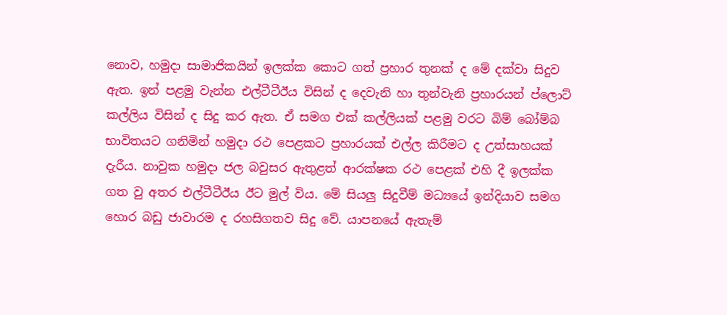නොව, හමුදා සාමාජිකයින් ඉලක්ක කොට ගත් ප්‍රහාර තුනක් ද මේ දක්වා සිදුව ඇත. ඉන් පළමු වැන්න එල්ටීටීඊය විසින් ද දෙවැනි හා තුන්වැනි ප්‍රහාරයන් ප්ලොට් කල්ලිය විසින් ද සිදු කර ඇත. ඒ සමග එක් කල්ලියක් පළමු වරට බිම් බෝම්බ භාවිතයට ගනිමින් හමුදා රථ පෙළකට ප්‍රහාරයක් එල්ල කිරීමට ද උත්සාහයක් දැරීය. නාවුක හමුදා ජල බවුසර ඇතුළත් ආරක්ෂක රථ පෙළක් එහි දී ඉලක්ක ගත වු අතර එල්ටීටීඊය ඊට මුල් විය. මේ සියලු සිදුවීම් මධ්‍යයේ ඉන්දියාව සමග හොර බඩු ජාවාරම ද රහසිගතව සිදු වේ. යාපනයේ ඇතැම්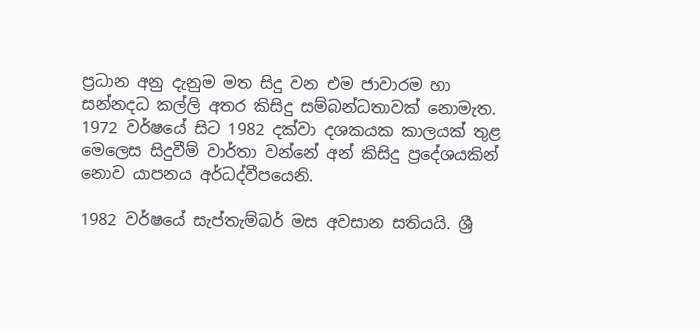ප්‍රධාන අනු දැනුම මත සිදු වන එම ජාවාරම හා සන්නදධ කල්ලි අතර කිසිදු සම්බන්ධතාවක් නොමැත. 1972 වර්ෂයේ සිට 1982 දක්වා දශකයක කාලයක් තුළ මෙලෙස සිදුවීම් වාර්තා වන්නේ අන් කිසිදු ප්‍රදේශයකින් නොව යාපනය අර්ධද්වීපයෙනි.

1982 වර්ෂයේ සැප්තැම්බර් මස අවසාන සතියයි. ශ්‍රී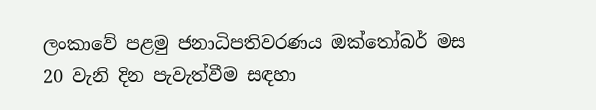ලංකාවේ පළමු ජනාධිපතිවරණය ඔක්තෝබර් මස 20 වැනි දින පැවැත්වීම සඳහා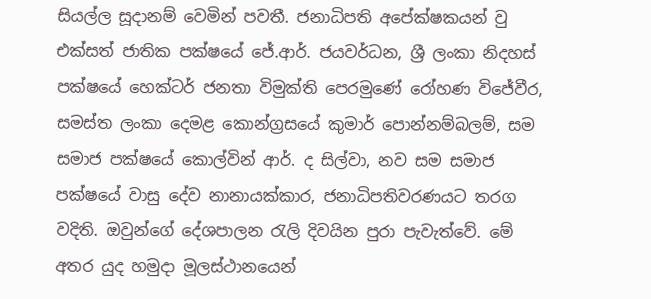සියල්ල සූදානම් වෙමින් පවතී. ජනාධිපති අපේක්ෂකයන් වු එක්සත් ජාතික පක්ෂයේ ජේ.ආර්. ජයවර්ධන, ශ්‍රී ලංකා නිදහස් පක්ෂයේ හෙක්ටර් ජනතා විමුක්ති පෙරමුණේ රෝහණ විජේවීර, සමස්ත ලංකා දෙමළ කොන්ග්‍රසයේ කුමාර් පොන්නම්බලම්, සම සමාජ පක්ෂයේ කොල්වින් ආර්. ද සිල්වා, නව සම සමාජ පක්ෂයේ වාසු දේව නානායක්කාර, ජනාධිපතිවරණයට තරග වදිති. ඔවුන්ගේ දේශපාලන රැලි දිවයින පුරා පැවැත්වේ. මේ අතර යුද හමුදා මූලස්ථානයෙන්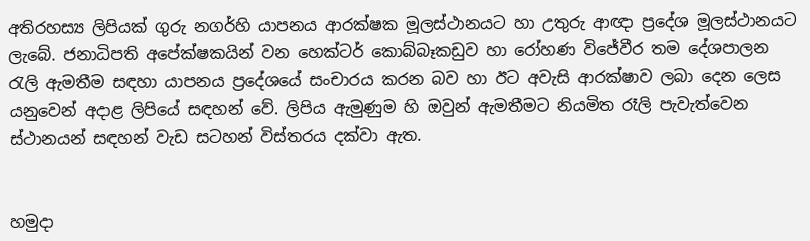අතිරහස්‍ය ලිපියක් ගුරු නගර්හි යාපනය ආරක්ෂක මූලස්ථානයට හා උතුරු ආඥා ප්‍රදේශ මූලස්ථානයට ලැබේ. ජනාධිපති අපේක්ෂකයින් වන හෙක්ටර් කොබ්බෑකඩුව හා රෝහණ විජේවීර තම දේශපාලන රැලි ඇමතීම සඳහා යාපනය ප්‍රදේශයේ සංචාරය කරන බව හා ඊට අවැසි ආරක්ෂාව ලබා දෙන ලෙස යනුවෙන් අදාළ ලිපියේ සඳහන් වේ. ලිපිය ඇමුණුම හි ඔවුන් ඇමතීමට නියමිත රෑලි පැවැත්වෙන ස්ථානයන් සඳහන් වැඩ සටහන් විස්තරය දක්වා ඇත.


හමුදා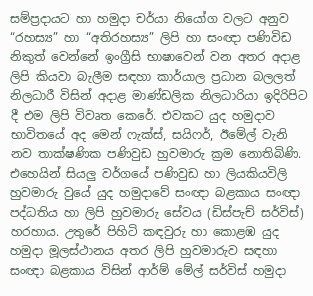සම්ප්‍රදායට හා හමුදා චර්යා නියෝග වලට අනුව “රහස්‍ය” හා “අතිරහස්‍ය” ලිපි හා සංඥා පණිවිඩ නිකුත් වෙන්නේ ඉංග්‍රීසි භාෂාවෙන් වන අතර අදාළ ලිපි කියවා බැලීම සඳහා කාර්යාල ප්‍රධාන බලලත් නිලධාරී විසින් අදාළ මාණ්ඩලික නිලධාරියා ඉදිරිපිට දී එම ලිපි විවෘත කෙරේ. එවකට යුද හමුදාව භාවිතයේ අද මෙන් ෆැක්ස්, සයිෆර්, ඊමේල් වැනි නව තාක්ෂණික පණිවුඩ හුවමාරු ක්‍රම නොතිබිණි. එහෙයින් සියලු වර්ගයේ පණිවුඩ හා ලියකියවිලි හුවමාරු වුයේ යුද හමුදාවේ සංඥා බළකාය සංඥා පද්ධතිය හා ලිපි හුවමාරු සේවය (ඩිස්පැච් සර්විස්) හරහාය. උතුරේ පිහිටි කඳවුරු හා කොළඹ යුද හමුදා මූලස්ථානය අතර ලිපි හුවමාරුව සඳහා සංඥා බළකාය විසින් ආර්ම් මේල් සර්විස් හමුදා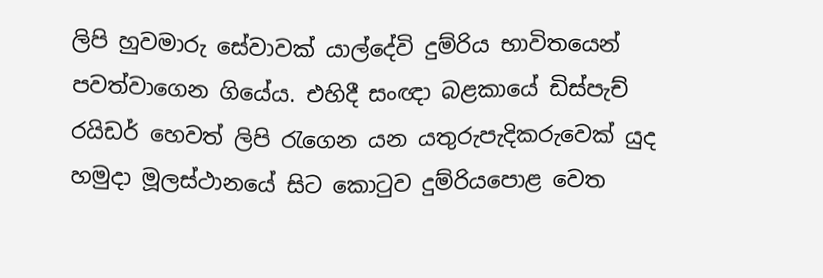ලිපි හුවමාරු සේවාවක් යාල්දේවි දුම්රිය භාවිතයෙන් පවත්වාගෙන ගියේය. එහිදී සංඥා බළකායේ ඩිස්පැච් රයිඩර් හෙවත් ලිපි රැගෙන යන යතුරුපැදිකරුවෙක් යුද හමුදා මූලස්ථානයේ සිට කොටුව දුම්රියපොළ වෙත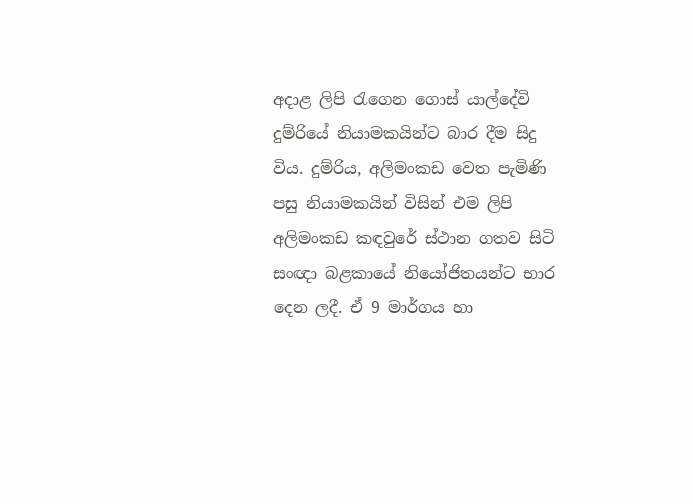අදාළ ලිපි රැගෙන ගොස් යාල්දේවි දුම්රියේ නියාමකයින්ට බාර දීම සිදු විය. දුම්රිය, අලිමංකඩ වෙත පැමිණි පසු නියාමකයින් විසින් එම ලිපි අලිමංකඩ කඳවුරේ ස්ථාන ගතව සිටි සංඥා බළකායේ නියෝජිතයන්ට භාර දෙන ලදී. ඒ 9 මාර්ගය හා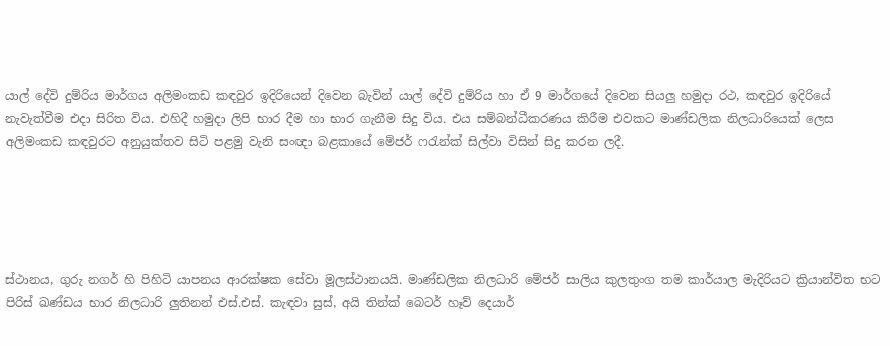යාල් දේවි දුම්රිය මාර්ගය අලිමංකඩ කඳවුර ඉදිරියෙන් දිවෙන බැවින් යාල් දේවි දුම්රිය හා ඒ 9 මාර්ගයේ දිවෙන සියලු හමුදා රථ, කඳවුර ඉදිරියේ නැවැත්වීම එදා සිරිත විය. එහිදී හමුදා ලිපි භාර දීම හා භාර ගැනීම සිදු විය. එය සම්බන්ධීකරණය කිරීම එවකට මාණ්ඩලික නිලධාරියෙක් ලෙස අලිමංකඩ කඳවුරට අනුයුක්තව සිටි පළමු වැනි සංඥා බළකායේ මේජර් ෆරැන්ක් සිල්වා විසින් සිදු කරන ලදී.





ස්ථානය, ගුරු නගර් හි පිහිටි යාපනය ආරක්ෂක සේවා මූලස්ථානයයි. මාණ්ඩලික නිලධාරි මේජර් සාලිය කුලතුංග තම කාර්යාල මැදිරියට ක්‍රියාන්විත භට පිරිස් ඛණ්ඩය භාර නිලධාරි ලුතිනන් එස්.එස්. කැඳවා සුස්, අයි තින්ක් බෙටර් හෑව් දෙයාර්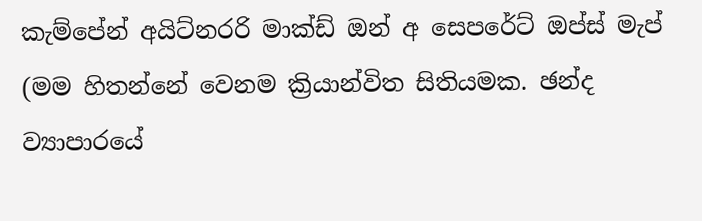කැම්පේන් අයිට්නරරි මාක්ඩ් ඔන් අ සෙපරේට් ඔප්ස් මැප් (මම හිතන්නේ වෙනම ක්‍රියාන්විත සිතියමක. ඡන්ද ව්‍යාපාරයේ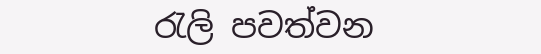රැලි පවත්වන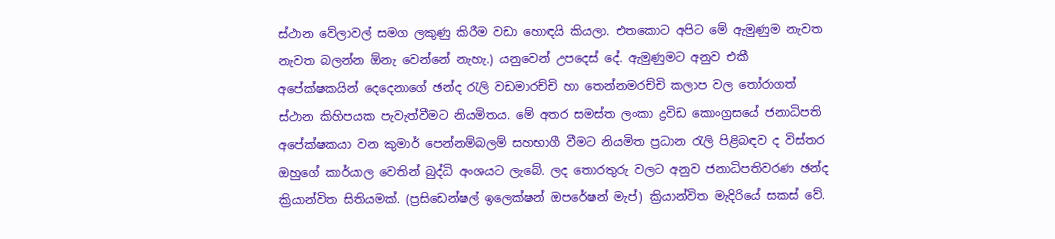ස්ථාන වේලාවල් සමග ලකුණු කිරීම වඩා හොඳයි කියලා. එතකොට අපිට මේ ඇමුණුම නැවත නැවත බලන්න ඕනැ වෙන්නේ නැහැ.) යනුවෙන් උපදෙස් දේ. ඇමුණුමට අනුව එකී අපේක්ෂකයින් දෙදෙනාගේ ඡන්ද රැලි වඩමාරච්චි හා තෙන්නමරච්චි කලාප වල තෝරාගත් ස්ථාන කිහිපයක පැවැත්වීමට නියමිතය. මේ අතර සමස්ත ලංකා ද්‍රවිඩ කොංග්‍රසයේ ජනාධිපති අපේක්ෂකයා වන කුමාර් පෙන්නම්බලම් සහභාගී වීමට නියමිත ප්‍රධාන රැලි පිළිබඳව ද විස්තර ඔහුගේ කාර්යාල වෙතින් බුද්ධි අංශයට ලැබේ. ලද තොරතුරු වලට අනුව ජනාධිපතිවරණ ඡන්ද ක්‍රියාන්විත සිතියමක්. (ප්‍රසිඩෙන්ෂල් ඉලෙක්ෂන් ඔපරේෂන් මැප්) ක්‍රියාන්විත මැදිරියේ සකස් වේ.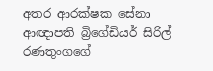අතර ආරක්ෂක සේනා ආඥාපති බ්‍රිගේඩියර් සිරිල් රණතුංගගේ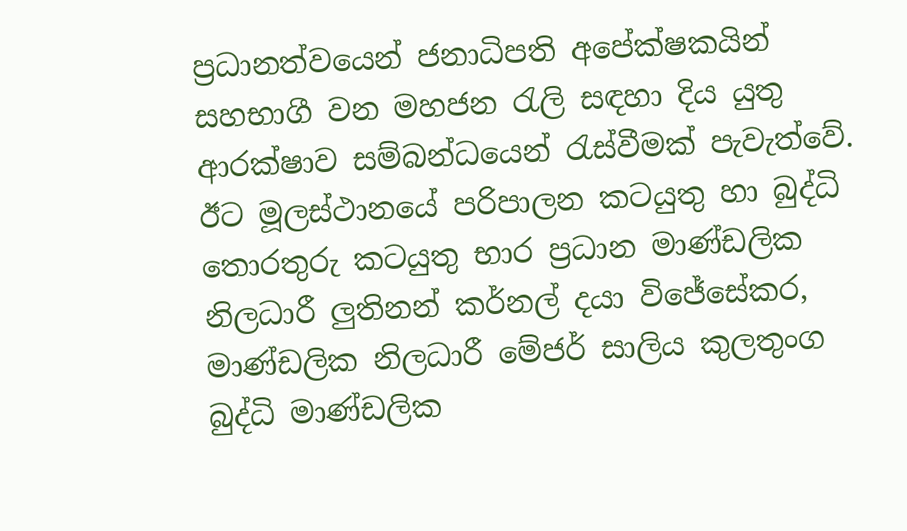ප්‍රධානත්වයෙන් ජනාධිපති අපේක්ෂකයින් සහභාගී වන මහජන රැලි සඳහා දිය යුතු ආරක්ෂාව සම්බන්ධයෙන් රැස්වීමක් පැවැත්වේ. ඊට මූලස්ථානයේ පරිපාලන කටයුතු හා බුද්ධි තොරතුරු කටයුතු භාර ප්‍රධාන මාණ්ඩලික නිලධාරී ලුතිනන් කර්නල් දයා විජේසේකර, මාණ්ඩලික නිලධාරී මේජර් සාලිය කුලතුංග බුද්ධි මාණ්ඩලික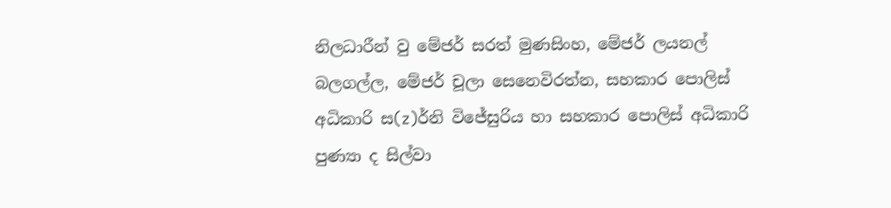නිලධාරීන් වු මේජර් සරත් මුණසිංහ, මේජර් ලයනල් බලගල්ල, මේජර් චූලා සෙනෙවිරත්න, සහකාර පොලිස් අධිකාරි ස(z)ර්නි විජේසුරිය හා සහකාර පොලිස් අධිකාරි පුණ්‍යා ද සිල්වා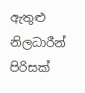ඇතුළු නිලධාරීන් පිරිසක්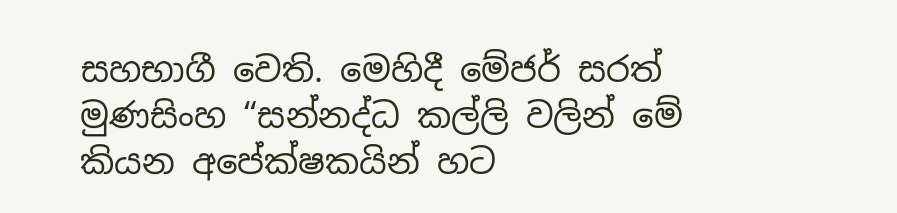සහභාගී වෙති. මෙහිදී මේජර් සරත් මුණසිංහ “සන්නද්ධ කල්ලි වලින් මේ කියන අපේක්ෂකයින් හට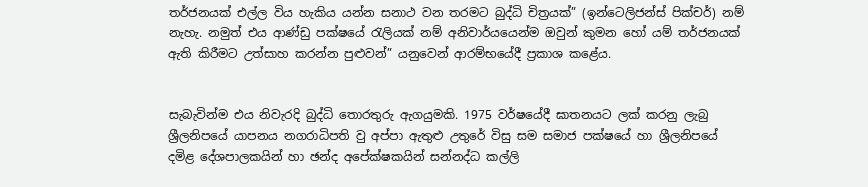තර්ජනයක් එල්ල විය හැකිය යන්න සනාථ වන තරමට බුද්ධි චිත්‍රයක්” (ඉන්ටෙලිජන්ස් පික්චර්) නම් නැහැ. නමුත් එය ආණ්ඩු පක්ෂයේ රැලියක් නම් අනිවාර්යයෙන්ම ඔවුන් කුමන හෝ යම් තර්ජනයක් ඇති කිරීමට උත්සාහ කරන්න පුළුවන්” යනුවෙන් ආරම්භයේදී ප්‍රකාශ කළේය.


සැබැවින්ම එය නිවැරදි බුද්ධි තොරතුරු ඇගයුමකි. 1975 වර්ෂයේදී ඝාතනයට ලක් කරනු ලැබු ශ්‍රීලනිපයේ යාපනය නගරාධිපති වු අප්පා ඇතුළු උතුරේ විසු සම සමාජ පක්ෂයේ හා ශ්‍රීලනිපයේ දමිළ දේශපාලකයින් හා ඡන්ද අපේක්ෂකයින් සන්නද්ධ කල්ලි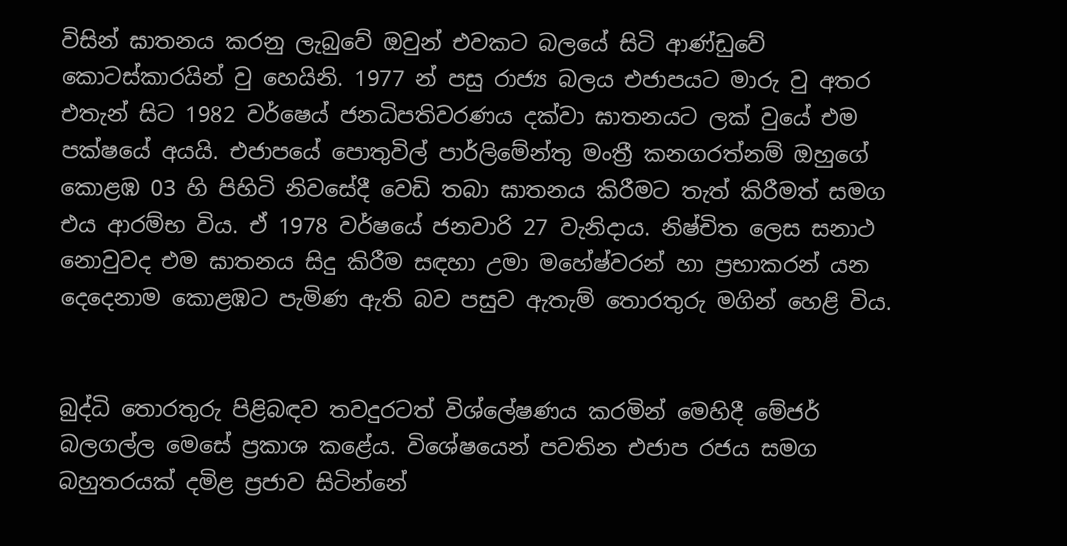විසින් ඝාතනය කරනු ලැබුවේ ඔවුන් එවකට බලයේ සිටි ආණ්ඩුවේ කොටස්කාරයින් වු හෙයිනි. 1977 න් පසු රාජ්‍ය බලය එජාපයට මාරු වු අතර එතැන් සිට 1982 වර්ෂෙය් ජනධිපතිවරණය දක්වා ඝාතනයට ලක් වුයේ එම පක්ෂයේ අයයි. එජාපයේ පොතුවිල් පාර්ලිමේන්තු මංත්‍රී කනගරත්නම් ඔහුගේ කොළඹ 03 හි පිහිටි නිවසේදී වෙඩි තබා ඝාතනය කිරීමට තැත් කිරීමත් සමග එය ආරම්භ විය. ඒ 1978 වර්ෂයේ ජනවාරි 27 වැනිදාය. නිෂ්චිත ලෙස සනාථ නොවුවද එම ඝාතනය සිදු කිරීම සඳහා උමා මහේෂ්වරන් හා ප්‍රභාකරන් යන දෙදෙනාම කොළඹට පැමිණ ඇති බව පසුව ඇතැම් තොරතුරු මගින් හෙළි විය.


බුද්ධි තොරතුරු පිළිබඳව තවදුරටත් විශ්ලේෂණය කරමින් මෙහිදී මේජර් බලගල්ල මෙසේ ප්‍රකාශ කළේය. විශේෂයෙන් පවතින එජාප රජය සමග බහුතරයක් දමිළ ප්‍රජාව සිටින්නේ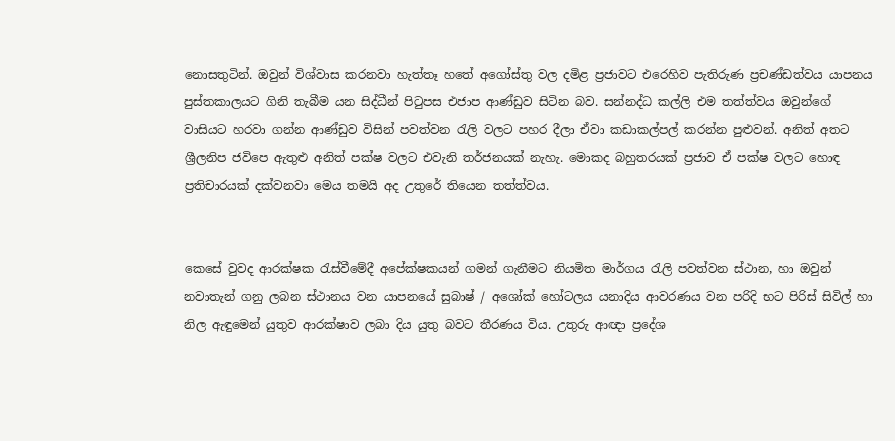නොසතුටින්. ඔවුන් විශ්වාස කරනවා හැත්තෑ හතේ අගෝස්තු වල දමිළ ප්‍රජාවට එරෙහිව පැතිරුණ ප්‍රචණ්ඩත්වය යාපනය පුස්තකාලයට ගිනි තැබීම යන සිද්ධීන් පිටුපස එජාප ආණ්ඩුව සිටින බව. සන්නද්ධ කල්ලි එම තත්ත්වය ඔවුන්ගේ වාසියට හරවා ගන්න ආණ්ඩුව විසින් පවත්වන රැලි වලට පහර දීලා ඒවා කඩාකල්පල් කරන්න පුළුවන්. අනිත් අතට ශ්‍රීලනිප ජවිපෙ ඇතුළු අනිත් පක්ෂ වලට එවැනි තර්ජනයක් නැහැ. මොකද බහුතරයක් ප්‍රජාව ඒ පක්ෂ වලට හොඳ ප්‍රතිචාරයක් දක්වනවා මෙය තමයි අද උතුරේ තියෙන තත්ත්වය.


කෙසේ වුවද ආරක්ෂක රැස්වීමේදී අපේක්ෂකයන් ගමන් ගැනීමට නියමිත මාර්ගය රැලි පවත්වන ස්ථාන, හා ඔවුන් නවාතැන් ගනු ලබන ස්ථානය වන යාපනයේ සුබාෂ් / අශෝක් හෝටලය යනාදිය ආවරණය වන පරිදි භට පිරිස් සිවිල් හා නිල ඇඳුමෙන් යුතුව ආරක්ෂාව ලබා දිය යුතු බවට තීරණය විය. උතුරු ආඥා ප්‍රදේශ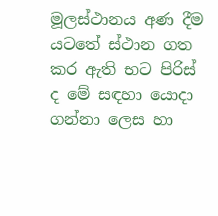මූලස්ථානය අණ දීම යටතේ ස්ථාන ගත කර ඇති භට පිරිස් ද මේ සඳහා යොදා ගන්නා ලෙස හා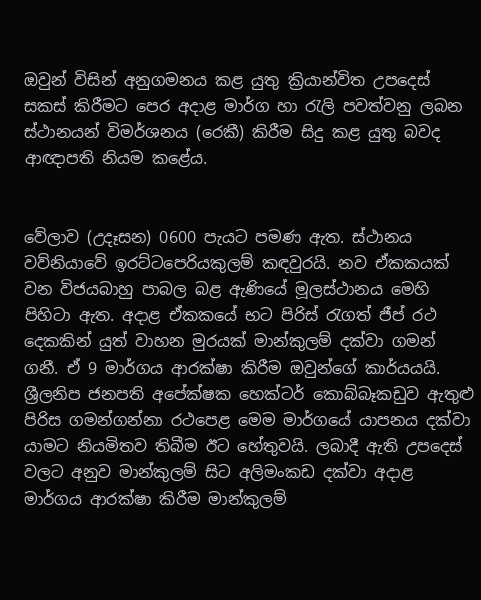ඔවුන් විසින් අනුගමනය කළ යුතු ක්‍රියාන්විත උපදෙස් සකස් කිරීමට පෙර අදාළ මාර්ග හා රැලි පවත්වනු ලබන ස්ථානයන් විමර්ශනය (රෙකී) කිරීම සිදු කළ යුතු බවද ආඥාපති නියම කළේය.


වේලාව (උදෑසන) 0600 පැයට පමණ ඇත. ස්ථානය වව්නියාවේ ඉරට්ටපෙරියකුලම් කඳවුරයි. නව ඒකකයක් වන විජයබාහු පාබල බළ ඇණියේ මූලස්ථානය මෙහි පිහිටා ඇත. අදාළ ඒකකයේ භට පිරිස් රැගත් ජීප් රථ දෙකකින් යුත් වාහන මුරයක් මාන්කුලම් දක්වා ගමන් ගනී. ඒ 9 මාර්ගය ආරක්ෂා කිරීම ඔවුන්ගේ කාර්යයයි. ශ්‍රීලනිප ජනපති අපේක්ෂක හෙක්ටර් කොබ්බෑකඩුව ඇතුළු පිරිස ගමන්ගන්නා රථපෙළ මෙම මාර්ගයේ යාපනය දක්වා යාමට නියමිතව තිබීම ඊට හේතුවයි. ලබාදී ඇති උපදෙස් වලට අනුව මාන්කුලම් සිට අලිමංකඩ දක්වා අදාළ මාර්ගය ආරක්ෂා කිරීම මාන්කුලම්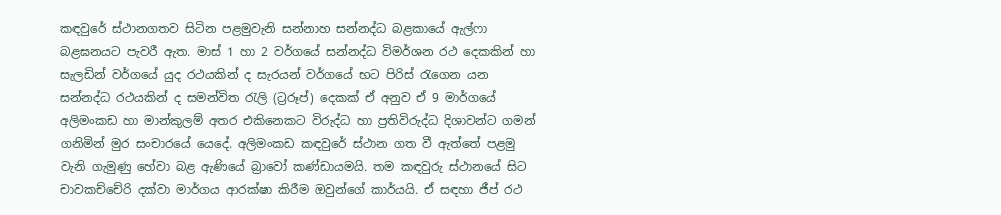කඳවුරේ ස්ථානගතව සිටින පළමුවැනි සන්නාහ සන්නද්ධ බළකායේ ඇල්ෆා බළඝනයට පැවරී ඇත. මාස් 1 හා 2 වර්ගයේ සන්නද්ධ විමර්ශන රථ දෙකකින් හා සැලඩින් වර්ගයේ යුද රථයකින් ද සැරයන් වර්ගයේ භට පිරිස් රැගෙන යන සන්නද්ධ රථයකින් ද සමන්විත රැලි (ට්‍රරූප්) දෙකක් ඒ අනුව ඒ 9 මාර්ගයේ අලිමංකඩ හා මාන්කුලම් අතර එකිනෙකට විරුද්ධ හා ප්‍රතිවිරුද්ධ දිශාවන්ට ගමන් ගනිමින් මුර සංචාරයේ යෙදේ. අලිමංකඩ කඳවුරේ ස්ථාන ගත වී ඇත්තේ පළමු වැනි ගැමුණු හේවා බළ ඇණියේ බ්‍රාවෝ කණ්ඩායමයි. තම කඳවුරු ස්ථානයේ සිට චාවකච්චේරි දක්වා මාර්ගය ආරක්ෂා කිරීම ඔවුන්ගේ කාර්යයි. ඒ සඳහා ජීප් රථ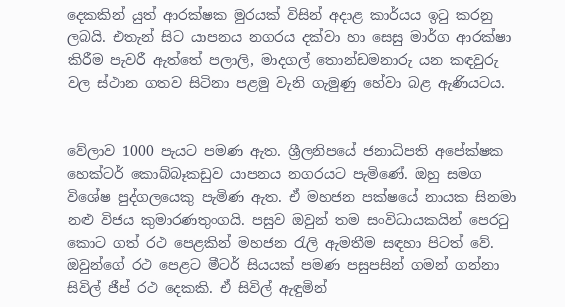දෙකකින් යුත් ආරක්ෂක මුරයක් විසින් අදාළ කාර්යය ඉටු කරනු ලබයි. එතැන් සිට යාපනය නගරය දක්වා හා සෙසු මාර්ග ආරක්ෂා කිරීම පැවරී ඇත්තේ පලාලි, මාදගල් තොන්ඩමනාරු යන කඳවුරු වල ස්ථාන ගතව සිටිනා පළමු වැනි ගැමුණු හේවා බළ ඇණියටය.


වේලාව 1000 පැයට පමණ ඇත. ශ්‍රීලනිපයේ ජනාධිපති අපේක්ෂක හෙක්ටර් කොබ්බෑකඩුව යාපනය නගරයට පැමිණේ. ඔහු සමග විශේෂ පුද්ගලයෙකු පැමිණ ඇත. ඒ මහජන පක්ෂයේ නායක සිනමා නළු විජය කුමාරණතුංගයි. පසුව ඔවුන් තම සංවිධායකයින් පෙරටු කොට ගත් රථ පෙළකින් මහජන රැලි ඇමතීම සඳහා පිටත් වේ. ඔවුන්ගේ රථ පෙළට මීටර් සියයක් පමණ පසුපසින් ගමන් ගන්නා සිවිල් ජීප් රථ දෙකකි. ඒ සිවිල් ඇඳුමින්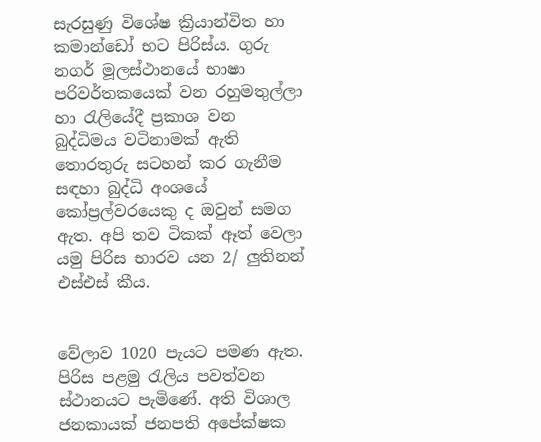සැරසුණු විශේෂ ක්‍රියාන්විත හා කමාන්ඩෝ භට පිරිස්ය. ගුරු නගර් මූලස්ථානයේ භාෂා පරිවර්තකයෙක් වන රහුමතුල්ලා හා රැලියේදී ප්‍රකාශ වන බුද්ධිමය වටිනාමක් ඇති තොරතුරු සටහන් කර ගැනීම සඳහා බුද්ධි අංශයේ කෝප්‍රල්වරයෙකු ද ඔවුන් සමග ඇත. අපි තව ටිකක් ඈත් වෙලා යමු පිරිස භාරව යන 2/ ලුතිනන් එස්එස් කීය.


වේලාව 1020 පැයට පමණ ඇත. පිරිස පළමු රැලිය පවත්වන ස්ථානයට පැමිණේ. අති විශාල ජනකායක් ජනපති අපේක්ෂක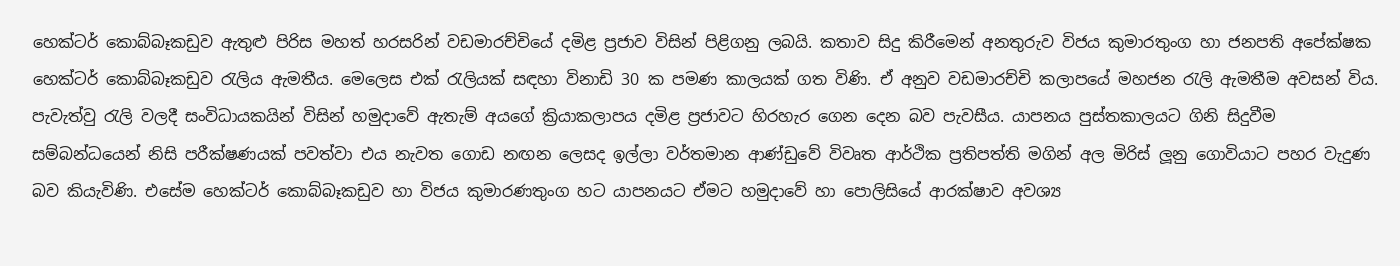හෙක්ටර් කොබ්බෑකඩුව ඇතුළු පිරිස මහත් හරසරින් වඩමාරච්චියේ දමිළ ප්‍රජාව විසින් පිළිගනු ලබයි. කතාව සිදු කිරීමෙන් අනතුරුව විජය කුමාරතුංග හා ජනපති අපේක්ෂක හෙක්ටර් කොබ්බෑකඩුව රැලිය ඇමතීය. මෙලෙස එක් රැලියක් සඳහා විනාඩි 30 ක පමණ කාලයක් ගත විණි. ඒ අනුව වඩමාරච්චි කලාපයේ මහජන රැලි ඇමතීම අවසන් විය. පැවැත්වු රැලි වලදී සංවිධායකයින් විසින් හමුදාවේ ඇතැම් අයගේ ක්‍රියාකලාපය දමිළ ප්‍රජාවට හිරහැර ගෙන දෙන බව පැවසීය. යාපනය පුස්තකාලයට ගිනි සිදුවීම සම්බන්ධයෙන් නිසි පරීක්ෂණයක් පවත්වා එය නැවත ගොඩ නඟන ලෙසද ඉල්ලා වර්තමාන ආණ්ඩුවේ විවෘත ආර්ථික ප්‍රතිපත්ති මගින් අල මිරිස් ලූනු ගොවියාට පහර වැදුණ බව කියැවිණි. එසේම හෙක්ටර් කොබ්බෑකඩුව හා විජය කුමාරණතුංග හට යාපනයට ඒමට හමුදාවේ හා පොලිසියේ ආරක්ෂාව අවශ්‍ය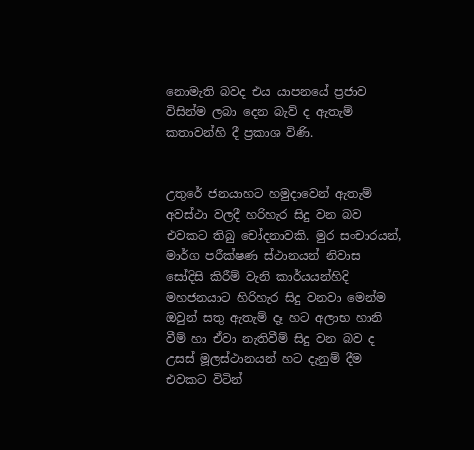නොමැති බවද එය යාපනයේ ප්‍රජාව විසින්ම ලබා දෙන බැව් ද ඇතැම් කතාවන්හි දී ප්‍රකාශ විණි.


උතුරේ ජනයාහට හමුදාවෙන් ඇතැම් අවස්ථා වලදී හරිහැර සිදු වන බව එවකට තිබු චෝදනාවකි. මුර සංචාරයන්, මාර්ග පරීක්ෂණ ස්ථානයන් නිවාස සෝදිසි කිරීම් වැනි කාර්යයන්හිදි මහජනයාට හිරිහැර සිදු වනවා මෙන්ම ඔවුන් සතු ඇතැම් දෑ හට අලාභ හානි වීම් හා ඒවා නැතිවීම් සිදු වන බව ද උසස් මූලස්ථානයන් හට දැනුම් දීම එවකට විටින්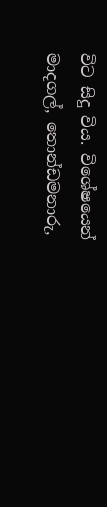විට සිදු විය. විශේෂයෙන් මාදගල්, තොන්ඩමනාරු,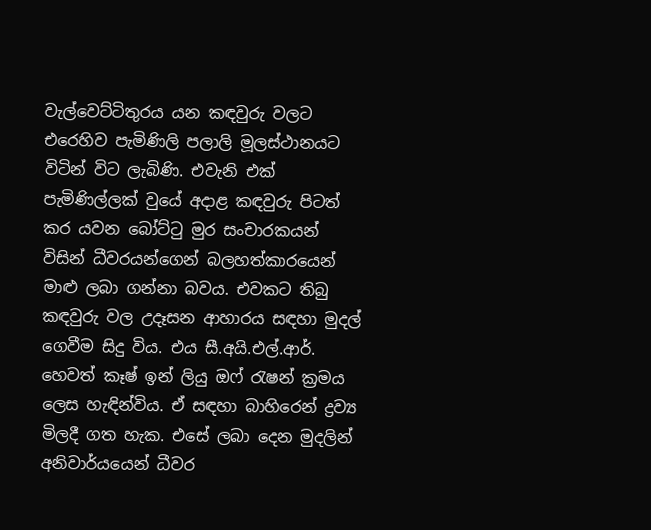වැල්වෙට්ටිතුරය යන කඳවුරු වලට එරෙහිව පැමිණිලි පලාලි මූලස්ථානයට විටින් විට ලැබිණි. එවැනි එක් පැමිණිල්ලක් වුයේ අදාළ කඳවුරු පිටත් කර යවන බෝට්ටු මුර සංචාරකයන් විසින් ධීවරයන්ගෙන් බලහත්කාරයෙන් මාළු ලබා ගන්නා බවය. එවකට තිබු කඳවුරු වල උදෑසන ආහාරය සඳහා මුදල් ගෙවීම සිදු විය. එය සී.අයි.එල්.ආර්. හෙවත් කෑෂ් ඉන් ලියු ඔෆ්‍ රැෂන් ක්‍රමය ලෙස හැඳින්විය. ඒ සඳහා බාහිරෙන් ද්‍රව්‍ය මිලදී ගත හැක. එසේ ලබා දෙන මුදලින් අනිවාර්යයෙන් ධීවර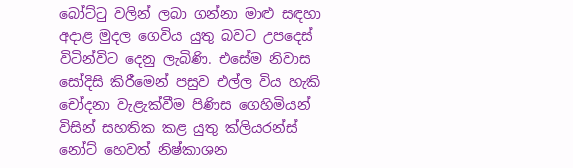බෝට්ටු වලින් ලබා ගන්නා මාළු සඳහා අදාළ මුදල ගෙවිය යුතු බවට උපදෙස් විටින්විට දෙනු ලැබිණි. එසේම නිවාස සෝදිසි කිරීමෙන් පසුව එල්ල විය හැකි චෝදනා වැළැක්වීම පිණිස ගෙහිමියන් විසින් සහතික කළ යුතු ක්ලියරන්ස් නෝට් හෙවත් නිෂ්කාශන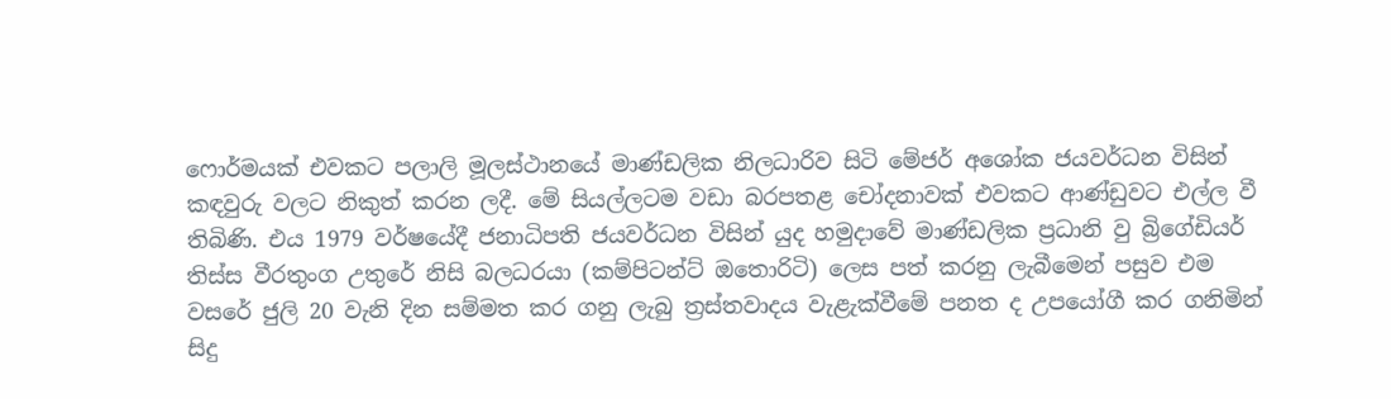ෆොර්මයක් එවකට පලාලි මූලස්ථානයේ මාණ්ඩලික නිලධාරිව සිටි මේජර් අශෝක ජයවර්ධන විසින් කඳවුරු වලට නිකුත් කරන ලදී. මේ සියල්ලටම වඩා බරපතළ චෝදනාවක් එවකට ආණ්ඩුවට එල්ල වී තිබිණි. එය 1979 වර්ෂයේදී ජනාධිපති ජයවර්ධන විසින් යුද හමුදාවේ මාණ්ඩලික ප්‍රධානි වු බ්‍රිගේඩියර් තිස්ස වීරතුංග උතුරේ නිසි බලධරයා (කම්පිටන්ට් ඔතොරිටි) ලෙස පත් කරනු ලැබීමෙන් පසුව එම වසරේ ජුලි 20 වැනි දින සම්මත කර ගනු ලැබු ත්‍රස්තවාදය වැළැක්වීමේ පනත ද උපයෝගී කර ගනිමින් සිදු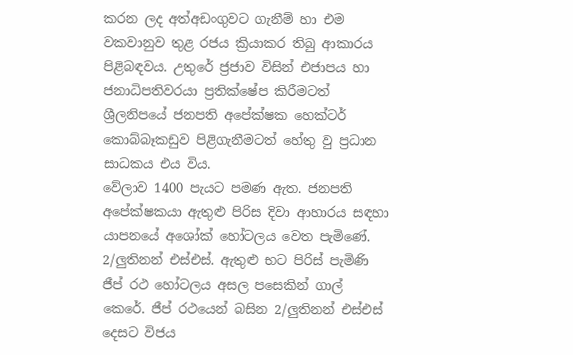කරන ලද අත්අඩංගුවට ගැනීම් හා එම වකවානුව තුළ රජය ක්‍රියාකර තිබු ආකාරය පිළිබඳවය. උතුරේ ජ්‍රජාව විසින් එජාපය හා ජනාධිපතිවරයා ප්‍රතික්ෂේප කිරීමටත් ශ්‍රීලනිපයේ ජනපති අපේක්ෂක හෙක්ටර් කොබ්බෑකඩුව පිළිගැනීමටත් හේතු වු ප්‍රධාන සාධකය එය විය.
වේලාව 1400 පැයට පමණ ඇත. ජනපති අපේක්ෂකයා ඇතුළු පිරිස දිවා ආහාරය සඳහා යාපනයේ අශෝක් හෝටලය වෙත පැමිණේ. 2/ලුතිනන් එස්එස්. ඇතුළු භට පිරිස් පැමිණි ජීප් රථ හෝටලය අසල පසෙකින් ගාල් කෙරේ. ජීප් රථයෙන් බසින 2/ලුතිනන් එස්එස් දෙසට විජය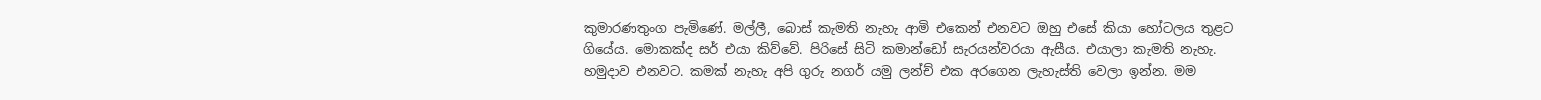කුමාරණතුංග පැමිණේ. මල්ලී, බොස් කැමති නැහැ ආමි එකෙන් එනවට ඔහු එසේ කියා හෝටලය තුළට ගියේය. මොකක්ද සර් එයා කිව්වේ. පිරිසේ සිටි කමාන්ඩෝ සැරයන්වරයා ඇසීය. එයාලා කැමති නැහැ. හමුදාව එනවට. කමක් නැහැ අපි ගුරු නගර් යමු ලන්ච් එක අරගෙන ලැහැස්ති වෙලා ඉන්න. මම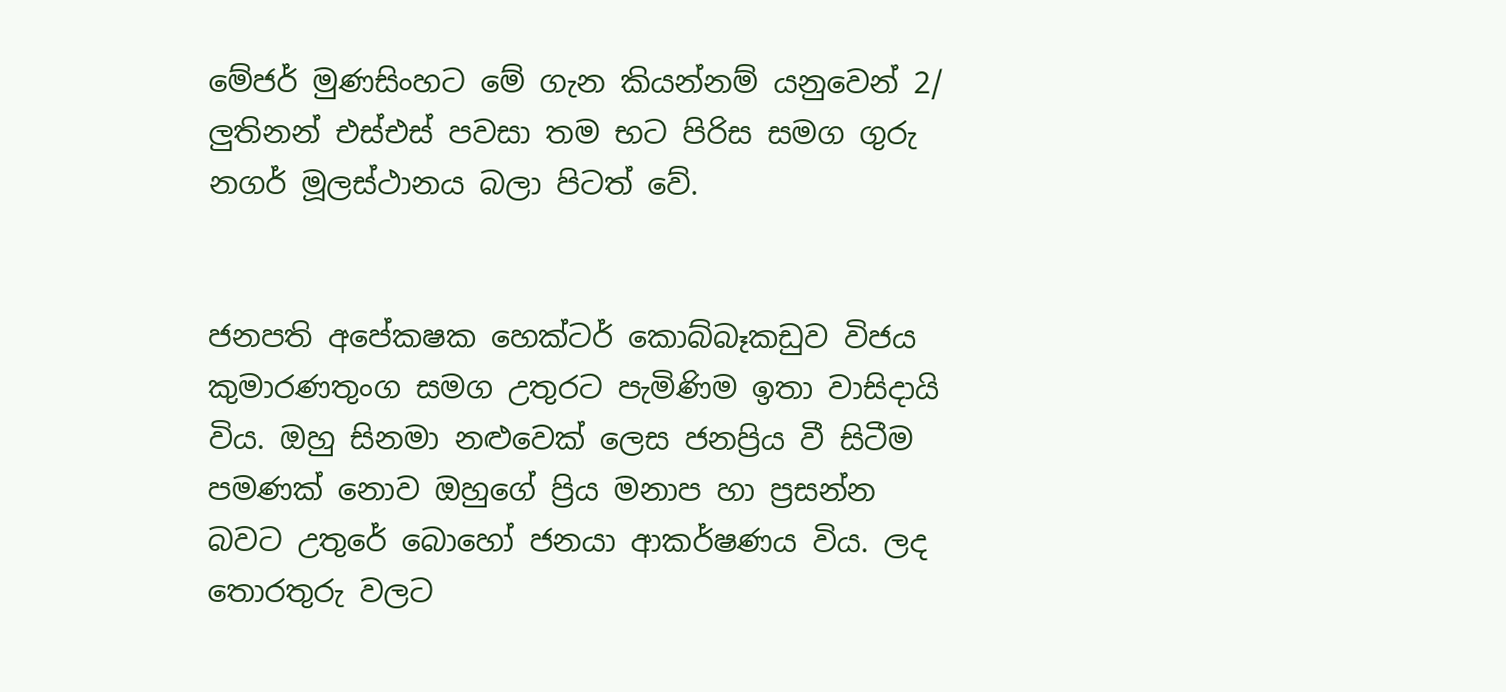මේජර් මුණසිංහට මේ ගැන කියන්නම් යනුවෙන් 2/ ලුතිනන් එස්එස් පවසා තම භට පිරිස සමග ගුරු නගර් මූලස්ථානය බලා පිටත් වේ.


ජනපති අපේකෂක හෙක්ටර් කොබ්බෑකඩුව විජය කුමාරණතුංග සමග උතුරට පැමිණිම ඉතා වාසිදායි විය. ඔහු සිනමා නළුවෙක් ලෙස ජනප්‍රිය වී සිටීම පමණක් නොව ඔහුගේ ප්‍රිය මනාප හා ප්‍රසන්න බවට උතුරේ බොහෝ ජනයා ආකර්ෂණය විය. ලද තොරතුරු වලට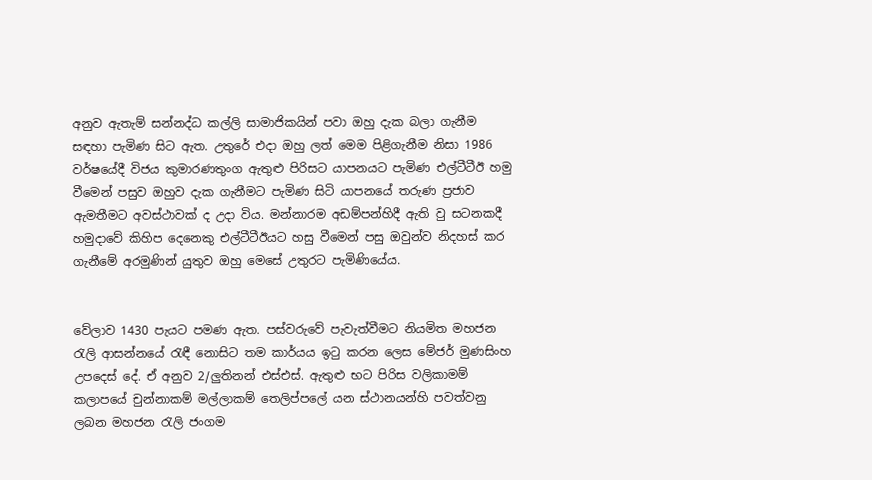අනුව ඇතැම් සන්නද්ධ කල්ලි සාමාජිකයින් පවා ඔහු දැක බලා ගැනීම සඳහා පැමිණ සිට ඇත. උතුරේ එදා ඔහු ලත් මෙම පිළිගැනීම නිසා 1986 වර්ෂයේදී විජය කුමාරණතුංග ඇතුළු පිරිසට යාපනයට පැමිණ එල්ටීටීඊ හමු වීමෙන් පසුව ඔහුව දැක ගැනීමට පැමිණ සිටි යාපනයේ තරුණ ප්‍රජාව ඇමතීමට අවස්ථාවක් ද උදා විය. මන්නාරම අඩම්පන්හිදී ඇති වු සටනකදී හමුදාවේ කිහිප දෙනෙකු එල්ටීටීඊයට හසු වීමෙන් පසු ඔවුන්ව නිදහස් කර ගැනීමේ අරමුණින් යුතුව ඔහු මෙසේ උතුරට පැමිණියේය.


වේලාව 1430 පැයට පමණ ඇත. පස්වරුවේ පැවැත්වීමට නියමිත මහජන රැලි ආසන්නයේ රැඳී නොසිට තම කාර්යය ඉටු කරන ලෙස මේජර් මුණසිංහ උපදෙස් දේ. ඒ අනුව 2/ලුතිනන් එස්එස්. ඇතුළු භට පිරිස වලිකාමම් කලාපයේ චුන්නාකම් මල්ලාකම් තෙලිප්පලේ යන ස්ථානයන්හි පවත්වනු ලබන මහජන රැලි ජංගම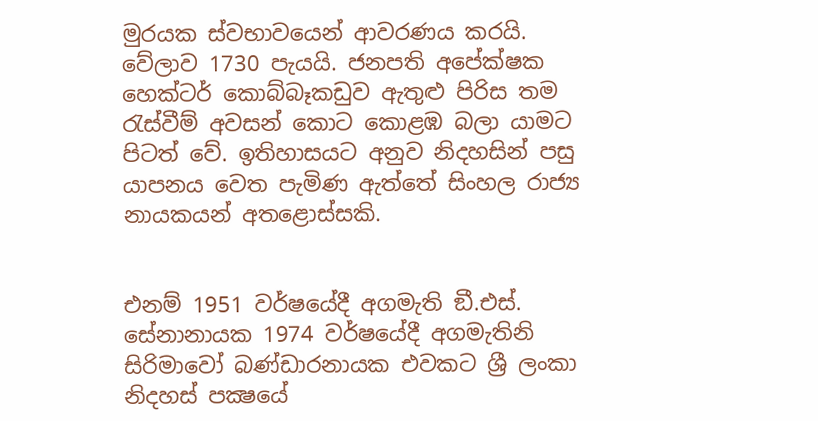මුරයක ස්වභාවයෙන් ආවරණය කරයි. වේලාව 1730 පැයයි. ජනපති අපේක්ෂක හෙක්ටර් කොබ්බෑකඩුව ඇතුළු පිරිස තම රැස්වීම් අවසන් කොට කොළඹ බලා යාමට පිටත් වේ. ඉතිහාසයට අනුව නිදහසින් පසු යාපනය වෙත පැමිණ ඇත්තේ සිංහල රාජ්‍ය නායකයන් අතළොස්සකි.


එනම් 1951 වර්ෂයේදී අගමැති ඞී.එස්. සේනානායක 1974 වර්ෂයේදී අගමැතිනි සිරිමාවෝ බණ්ඩාරනායක එවකට ශ්‍රී ලංකා නිදහස් පක්‍ෂයේ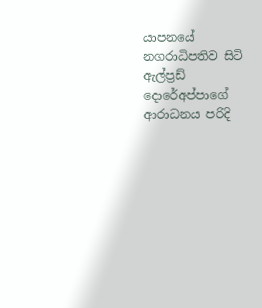යාපනයේ නගරාධිපතිව සිටි ඇල්ප්‍රඩ් දොරේඅප්පාගේ ආරාධනය පරිදි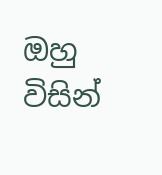ඔහු විසින්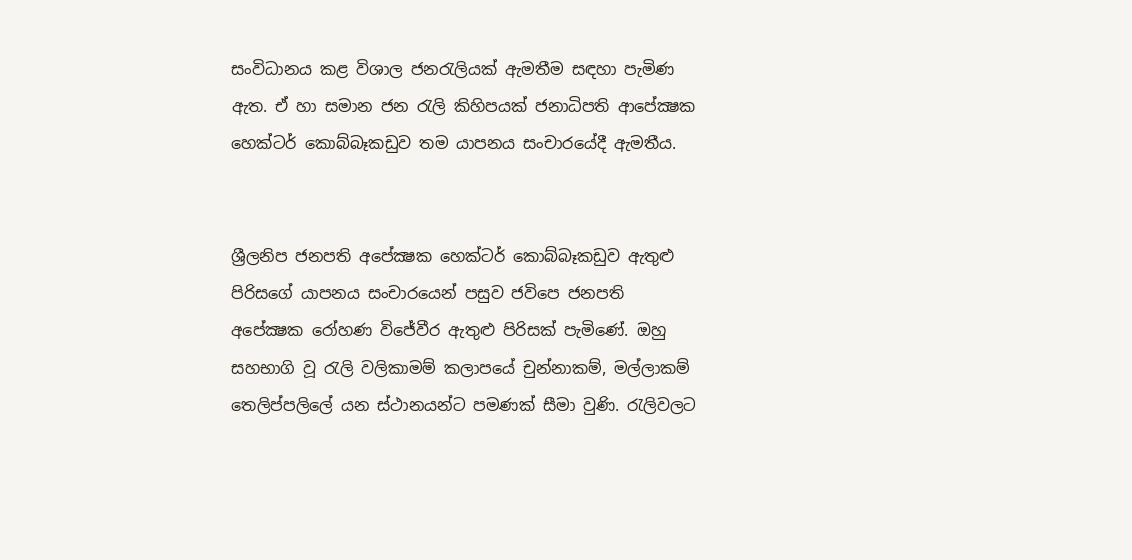සංවිධානය කළ විශාල ජනරැලියක් ඇමතීම සඳහා පැමිණ ඇත. ඒ හා සමාන ජන රැලි කිහිපයක් ජනාධිපති ආපේක්‍ෂක හෙක්ටර් කොබ්බෑකඩුව තම යාපනය සංචාරයේදී ඇමතීය.


ශ්‍රීලනිප ජනපති අපේක්‍ෂක හෙක්ටර් කොබ්බෑකඩුව ඇතුළු පිරිසගේ යාපනය සංචාරයෙන් පසුව ජවිපෙ ජනපති අපේක්‍ෂක රෝහණ විජේවීර ඇතුළු පිරිසක් පැමිණේ. ඔහු සහභාගි වූ රැලි වලිකාමම් කලාපයේ චුන්නාකම්, මල්ලාකම් තෙලිප්පලිලේ යන ස්ථානයන්ට පමණක් සීමා වුණි. රැලිවලට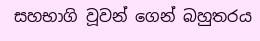සහභාගි වූවන් ගෙන් බහුතරය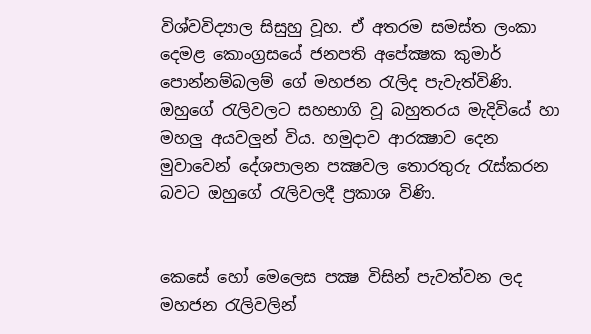විශ්වවිද්‍යාල සිසුහු වූහ. ඒ අතරම සමස්ත ලංකා දෙමළ කොංග්‍රසයේ ජනපති අපේක්‍ෂක කුමාර් පොන්නම්බලම් ගේ මහජන රැලිද පැවැත්විණි. ඔහුගේ රැලිවලට සහභාගි වූ බහුතරය මැදිවියේ හා මහලු අයවලුන් විය. හමුදාව ආරක්‍ෂාව දෙන මුවාවෙන් දේශපාලන පක්‍ෂවල තොරතුරු රැස්කරන බවට ඔහුගේ රැලිවලදී ප්‍රකාශ විණි.


කෙසේ හෝ මෙලෙස පක්‍ෂ විසින් පැවත්වන ලද මහජන රැලිවලින්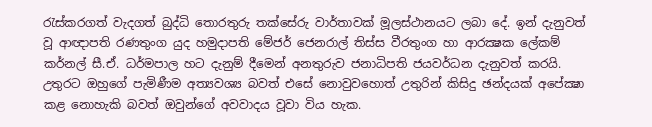රැස්කරගත් වැදගත් බුද්ධි තොරතුරු තක්සේරු වාර්තාවක් මූලස්ථානයට ලබා දේ. ඉන් දැනුවත් වූ ආඥාපති රණතුංග යුද හමුදාපති මේජර් ජෙනරාල් තිස්ස වීරතුංග හා ආරක්‍ෂක ලේකම් කර්නල් සී.ඒ. ධර්මපාල හට දැනුම් දීමෙන් අනතුරුව ජනාධිපති ජයවර්ධන දැනුවත් කරයි. උතුරට ඔහුගේ පැමිණීම අත්‍යවශ්‍ය බවත් එසේ නොවුවහොත් උතුරින් කිසිදු ඡන්දයක් අපේක්‍ෂා කළ නොහැකි බවත් ඔවුන්ගේ අවවාදය වූවා විය හැක.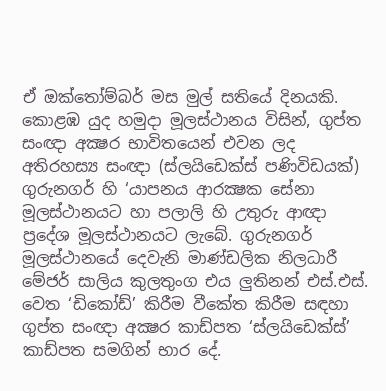ඒ ඔක්තෝම්බර් මස මුල් සතියේ දිනයකි. කොළඹ යුද හමුදා මූලස්ථානය විසින්, ගුප්ත සංඥා අක්‍ෂර භාවිතයෙන් එවන ලද අතිරහස්‍ය සංඥා (ස්ලයිඩෙක්ස් පණිවිඩයක්) ගුරුනගර් හි ‘යාපනය ආරක්‍ෂක සේනා මූලස්ථානයට හා පලාලි හි උතුරු ආඥා ප්‍රදේශ මූලස්ථානයට ලැබේ. ගුරුනගර් මූලස්ථානයේ දෙවැනි මාණ්ඩලික නිලධාරී මේජර් සාලිය කුලතුංග එය ලුතිනන් එස්.එස්. වෙත ‘ඩිකෝඩ්’ කිරීම වීකේත කිරීම සඳහා ගුප්ත සංඥා අක්‍ෂර කාඩ්පත ‘ස්ලයිඩෙක්ස්’ කාඩ්පත සමගින් භාර දේ.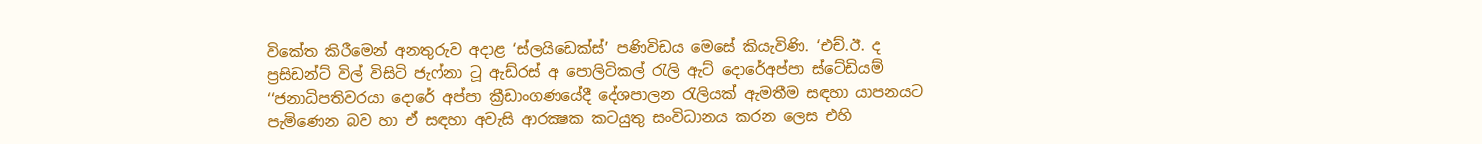විකේත කිරීමෙන් අනතුරුව අදාළ ‘ස්ලයිඩෙක්ස්’ පණිවිඩය මෙසේ කියැවිණි. ‘එච්.ඊ. ද ප්‍රසිඩන්ට් විල් විසිටි ජැෆ්නා ටූ ඇඩ්රස් අ පොලිටිකල් රැලි ඇට් දොරේඅප්පා ස්ටේඩියම් ‘‘ජනාධිපතිවරයා දොරේ අප්පා ක්‍රීඩාංගණයේදී දේශපාලන රැලියක් ඇමතීම සඳහා යාපනයට පැමිණෙන බව හා ඒ සඳහා අවැසි ආරක්‍ෂක කටයුතු සංවිධානය කරන ලෙස එහි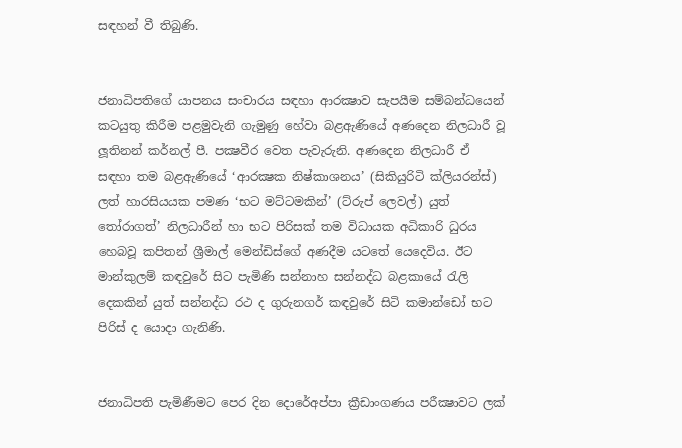සඳහන් වී තිබුණි.


ජනාධිපතිගේ යාපනය සංචාරය සඳහා ආරක්‍ෂාව සැපයීම සම්බන්ධයෙන් කටයුතු කිරීම පළමුවැනි ගැමුණු හේවා බළඇණියේ අණදෙන නිලධාරී වූ ලූතිනන් කර්නල් පී. පක්‍ෂවීර වෙත පැවැරුනි. අණදෙන නිලධාරී ඒ සඳහා තම බළඇණියේ ‘ආරක්‍ෂක නිෂ්කාශනය’ (සිකියුරිටි ක්ලියරන්ස්) ලත් හාරසියයක පමණ ‘භට මට්ටමකින්’ (ට්රුප් ලෙවල්) යුත් තෝරාගත්’ නිලධාරීන් හා භට පිරිසක් තම විධායක අධිකාරි ධුරය හෙබවූ කපිතන් ශ්‍රීමාල් මෙන්ඩිස්ගේ අණදීම යටතේ යෙදෙවිය. ඊට මාන්කුලම් කඳවුරේ සිට පැමිණි සන්නාහ සන්නද්ධ බළකායේ රැලි දෙකකින් යුත් සන්නද්ධ රථ ද ගුරුනගර් කඳවුරේ සිටි කමාන්ඩෝ භට පිරිස් ද යොදා ගැනිණි.


ජනාධිපති පැමිණීමට පෙර දින දොරේඅප්පා ක්‍රීඩාංගණය පරීක්‍ෂාවට ලක්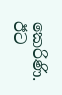කෙරිණි. ඊට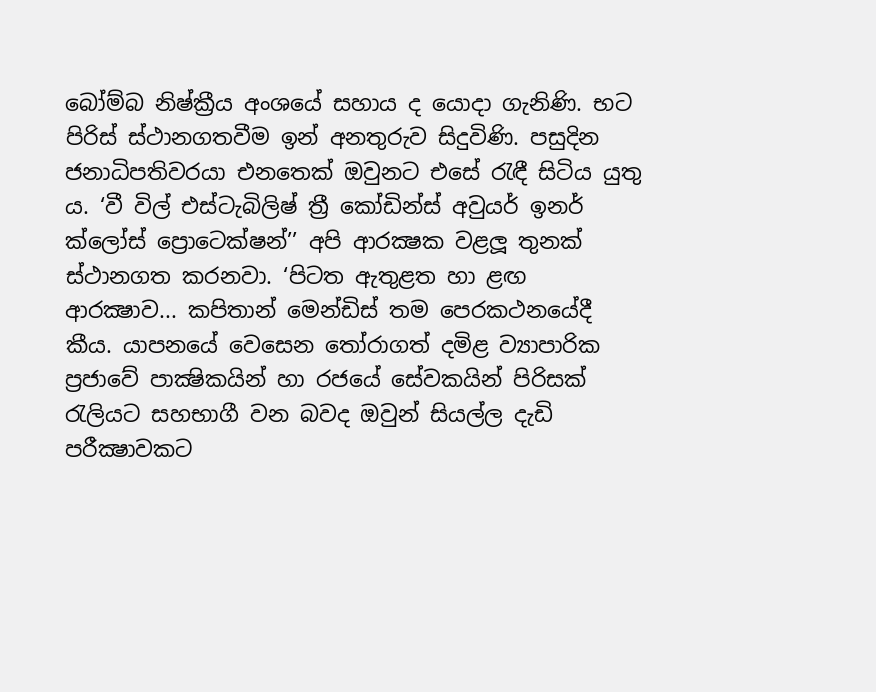බෝම්බ නිෂ්ක්‍රීය අංශයේ සහාය ද යොදා ගැනිණි. භට පිරිස් ස්ථානගතවීම ඉන් අනතුරුව සිදුවිණි. පසුදින ජනාධිපතිවරයා එනතෙක් ඔවුනට එසේ රැඳී සිටිය යුතු ය. ‘වී විල් එස්ටැබිලිෂ් ත්‍රී කෝඩින්ස් අවුයර් ඉනර් ක්ලෝස් ප්‍රොටෙක්ෂන්’’ අපි ආරක්‍ෂක වළලූ තුනක් ස්ථානගත කරනවා. ‘පිටත ඇතුළත හා ළඟ ආරක්‍ෂාව... කපිතාන් මෙන්ඩිස් තම පෙරකථනයේදී කීය. යාපනයේ වෙසෙන තෝරාගත් දමිළ ව්‍යාපාරික ප්‍රජාවේ පාක්‍ෂිකයින් හා රජයේ සේවකයින් පිරිසක් රැලියට සහභාගී වන බවද ඔවුන් සියල්ල දැඩි පරීක්‍ෂාවකට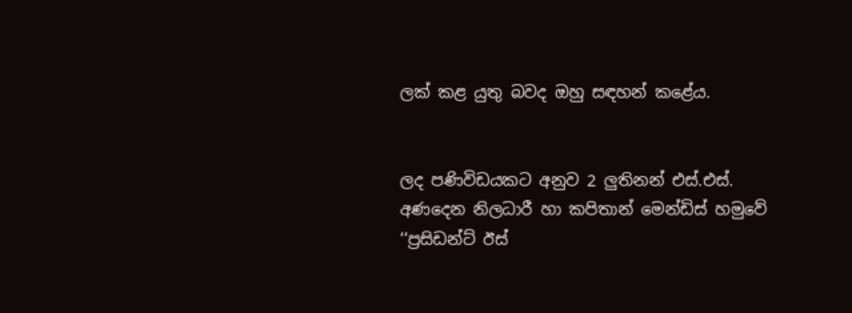ලක් කළ යුතු බවද ඔහු සඳහන් කළේය.


ලද පණිවිඩයකට අනුව 2 ලුතිනන් එස්.එස්. අණදෙන නිලධාරී හා කපිතාන් මෙන්ඩිස් හමුවේ ‘‘ප්‍රසිඩන්ට් ඊස්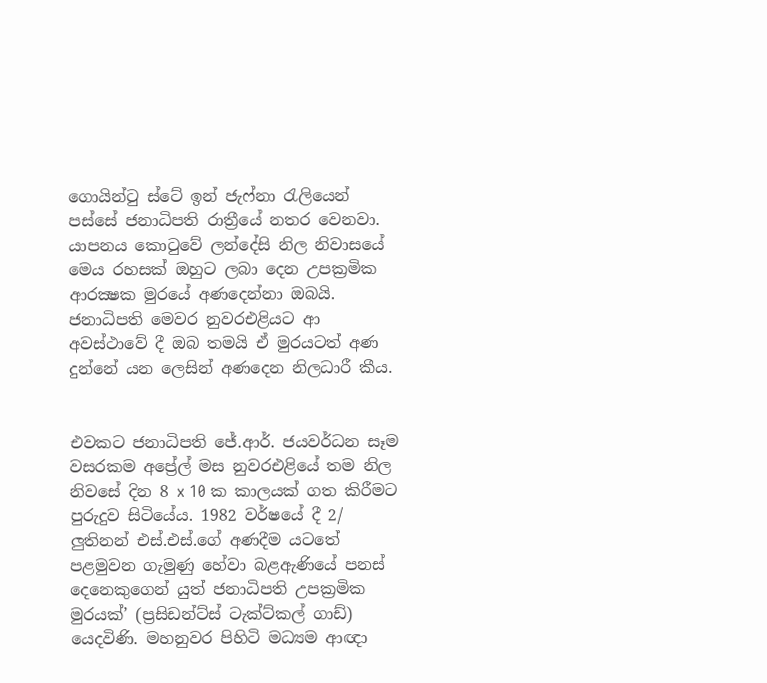ගොයින්ටු ස්ටේ ඉන් ජැෆ්නා රැලියෙන් පස්සේ ජනාධිපති රාත්‍රීයේ නතර වෙනවා. යාපනය කොටුවේ ලන්දේසි නිල නිවාසයේ මෙය රහසක් ඔහුට ලබා දෙන උපක්‍රමික ආරක්‍ෂක මුරයේ අණදෙන්නා ඔබයි. ජනාධිපති මෙවර නුවරඑළියට ආ අවස්ථාවේ දී ඔබ තමයි ඒ මුරයටත් අණ දුන්නේ යන ලෙසින් අණදෙන නිලධාරී කීය.


එවකට ජනාධිපති ජේ.ආර්. ජයවර්ධන සෑම වසරකම අප්‍රේල් මස නුවරඑළියේ තම නිල නිවසේ දින 8 x 10 ක කාලයක් ගත කිරීමට පුරුදුව සිටියේය. 1982 වර්ෂයේ දී 2/ ලුතිනන් එස්.එස්.ගේ අණදීම යටතේ පළමුවන ගැමුණු හේවා බළඇණියේ පනස් දෙනෙකුගෙන් යුත් ජනාධිපති උපක්‍රමික මුරයක්’ (ප්‍රසිඩන්ට්ස් ටැක්ට්කල් ගාඩ්) යෙදවිණි. මහනුවර පිහිටි මධ්‍යම ආඥා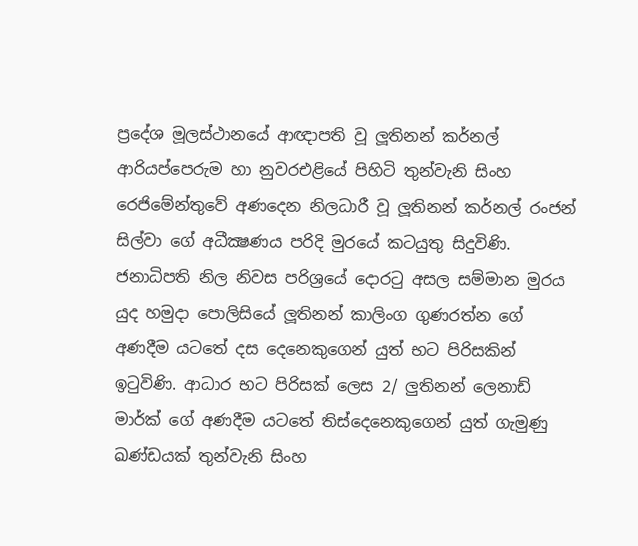ප්‍රදේශ මූලස්ථානයේ ආඥාපති වූ ලූතිනන් කර්නල් ආරියප්පෙරුම හා නුවරඑළියේ පිහිටි තුන්වැනි සිංහ රෙජිමේන්තුවේ අණදෙන නිලධාරී වූ ලූතිනන් කර්නල් රංජන් සිල්වා ගේ අධීක්‍ෂණය පරිදි මුරයේ කටයුතු සිදුවිණි. ජනාධිපති නිල නිවස පරිශ්‍රයේ දොරටු අසල සම්මාන මුරය යුද හමුදා පොලිසියේ ලූතිනන් කාලිංග ගුණරත්න ගේ අණදීම යටතේ දස දෙනෙකුගෙන් යුත් භට පිරිසකින් ඉටුවිණි. ආධාර භට පිරිසක් ලෙස 2/ ලුතිනන් ලෙනාඩ් මාර්ක් ගේ අණදීම යටතේ තිස්දෙනෙකුගෙන් යුත් ගැමුණු ඛණ්ඩයක් තුන්වැනි සිංහ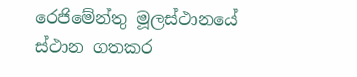රෙජිමේන්තු මූලස්ථානයේ ස්ථාන ගතකර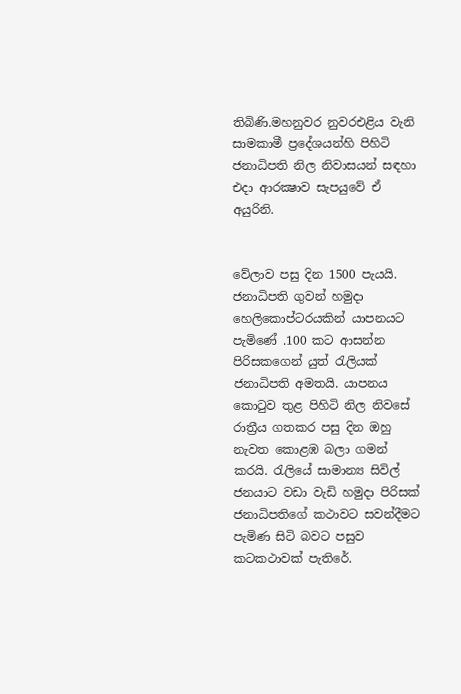තිබිණි.මහනුවර නුවරඑළිය වැනි සාමකාමී ප්‍රදේශයන්හි පිහිටි ජනාධිපති නිල නිවාසයන් සඳහා එදා ආරක්‍ෂාව සැපයුවේ ඒ අයුරිනි.


වේලාව පසු දින 1500 පැයයි. ජනාධිපති ගුවන් හමුදා හෙලිකොප්ටරයකින් යාපනයට පැමිණේ .100 කට ආසන්න පිරිසකගෙන් යුත් රැලියක් ජනාධිපති අමතයි. යාපනය කොටුව තුළ පිහිටි නිල නිවසේ රාත්‍රීය ගතකර පසු දින ඔහු නැවත කොළඹ බලා ගමන් කරයි. රැලියේ සාමාන්‍ය සිවිල් ජනයාට වඩා වැඩි හමුදා පිරිසක් ජනාධිපතිගේ කථාවට සවන්දීමට පැමිණ සිටි බවට පසුව කටකථාවක් පැතිරේ.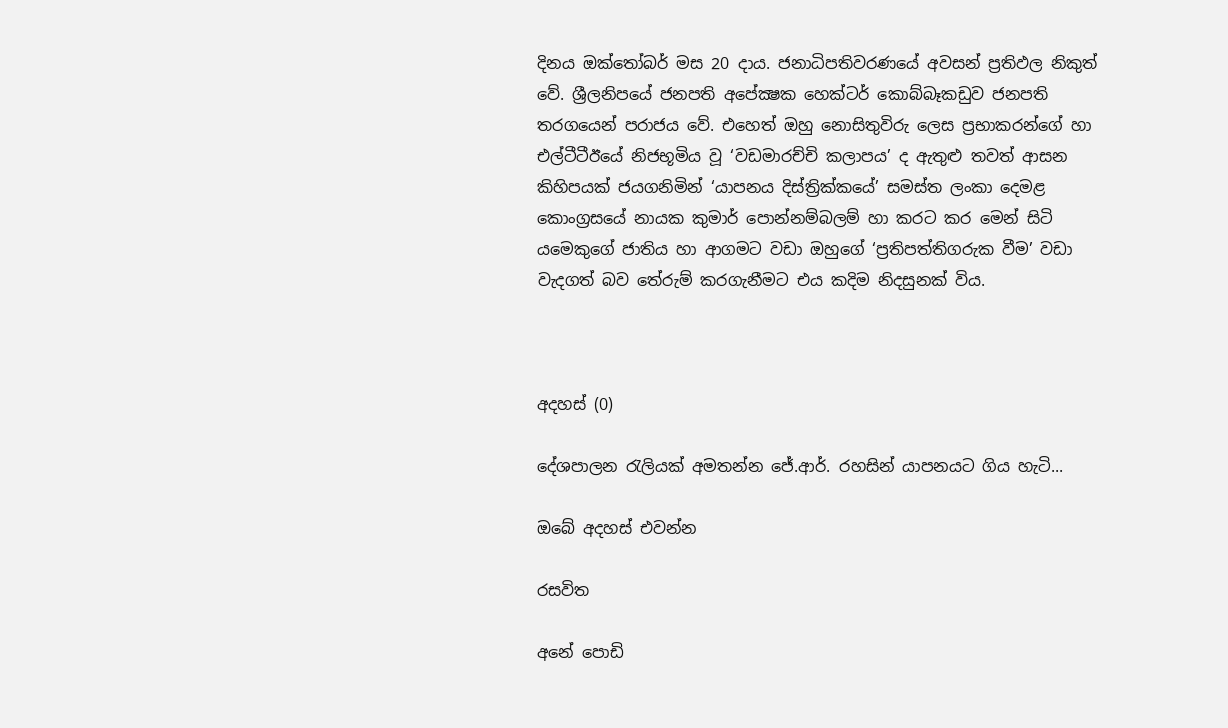දිනය ඔක්තෝබර් මස 20 දාය. ජනාධිපතිවරණයේ අවසන් ප්‍රතිඵල නිකුත් වේ. ශ්‍රීලනිපයේ ජනපති අපේක්‍ෂක හෙක්ටර් කොබ්බෑකඩුව ජනපති තරගයෙන් පරාජය වේ. එහෙත් ඔහු නොසිතුවිරු ලෙස ප්‍රභාකරන්ගේ හා එල්ටීටීඊයේ නිජභූමිය වූ ‘වඩමාරච්චි කලාපය’ ද ඇතුළු තවත් ආසන කිහිපයක් ජයගනිමින් ‘යාපනය දිස්ත්‍රික්කයේ’ සමස්ත ලංකා දෙමළ කොංග්‍රසයේ නායක කුමාර් පොන්නම්බලම් හා කරට කර මෙන් සිටි යමෙකුගේ ජාතිය හා ආගමට වඩා ඔහුගේ ‘ප්‍රතිපත්තිගරුක වීම’ වඩා වැදගත් බව තේරුම් කරගැනීමට එය කදිම නිදසුනක් විය.



අදහස් (0)

දේශපාලන රැලියක් අමතන්න ජේ.ආර්. රහසින් යාපනයට ගිය හැටි...

ඔබේ අදහස් එවන්න

රසවිත

අනේ පොඩි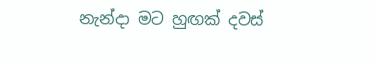නැන්දා මට හුඟක් දවස්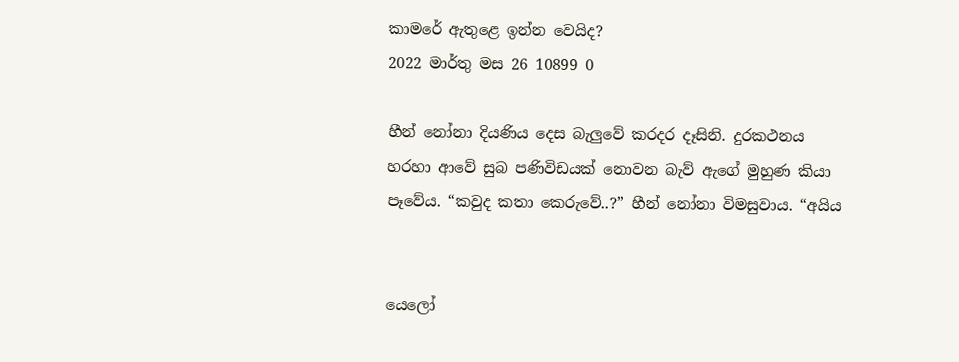කාමරේ ඇතුළෙ ඉන්න වෙයිද?
2022 මාර්තු මස 26 10899 0

හීන් නෝනා දියණිය දෙස බැලු‍වේ කරදර දෑසිනි. දුරකථනය හරහා ආවේ සුබ පණිවිඩයක් නොවන බැව් ඇගේ මුහුණ කියා පෑවේය. “කවුද කතා කෙරුවේ..?” හීන් නෝනා විමසුවාය. “අයිය


යෙලෝ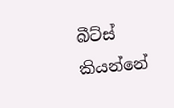බීට්ස් කියන්නේ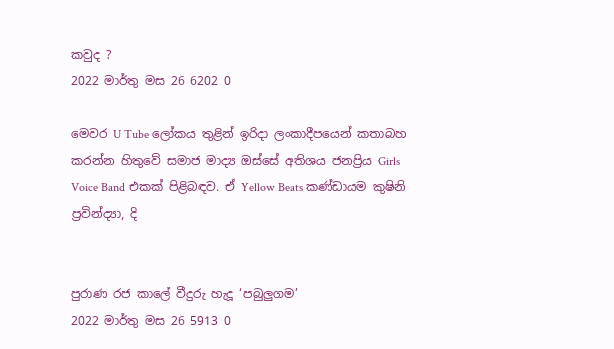කවුද ?
2022 මාර්තු මස 26 6202 0

මෙවර U Tube ලෝකය තුළින් ඉරිදා ලංකාදීපයෙන් කතාබහ කරන්න හිතුවේ සමාජ මාද්‍ය ඔස්සේ අතිශය ජනප්‍රිය Girls Voice Band එකක් පිළිබඳව. ඒ Yellow Beats කණ්ඩායම කුෂිනි ප්‍රවින්ද්‍යා, දි


පුරාණ රජ කාලේ වීදුරු හැදූ ‘පබුලුගම’
2022 මාර්තු මස 26 5913 0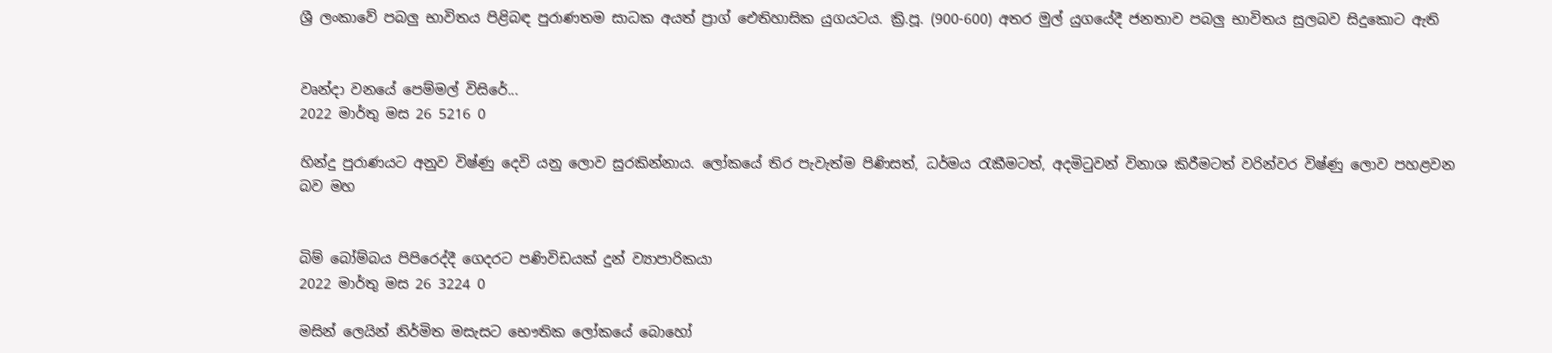ශ්‍රී ලංකාවේ පබලු භාවිතය පිළිබඳ පුරාණතම සාධක අයත් ප්‍රාග් ඓතිහාසික යුගයටය. ක්‍රි.පූ. (900-600) අතර මුල් යුගයේදී ජනතාව පබලු භාවිතය සුලබව සිදුකොට ඇති


වෘන්දා වනයේ පෙම්මල් විසිරේ...
2022 මාර්තු මස 26 5216 0

හින්දු පුරාණයට අනුව විෂ්ණු දෙවි යනු ලොව සුරකින්නාය. ලෝකයේ තිර පැවැත්ම පිණිසත්, ධර්මය රැකීමටත්, අදමිටුවන් විනාශ කිරීමටත් වරින්වර විෂ්ණු ලොව පහළවන බව මහ


බිම් බෝම්බය පිපිරෙද්දී ගෙදරට පණිවිඩයක් දුන් ව්‍යාපාරිකයා
2022 මාර්තු මස 26 3224 0

මසින් ලෙයින් නිර්මිත මසැසට භෞතික ලෝකයේ බොහෝ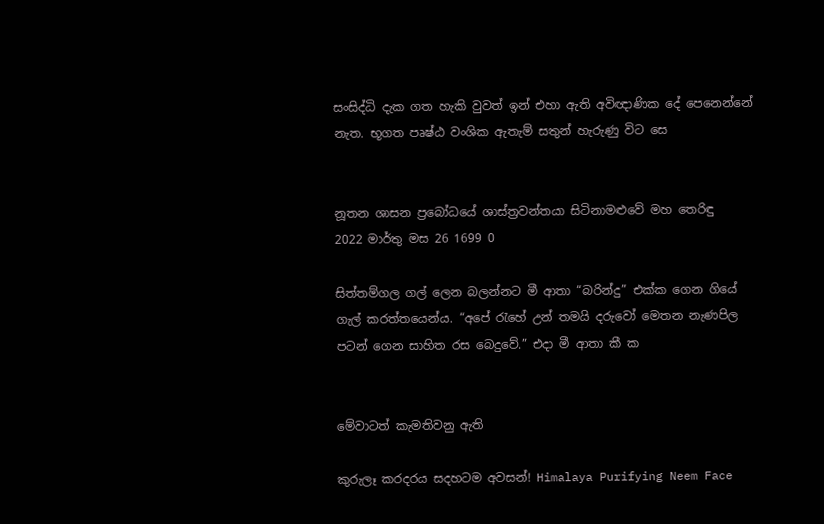සංසිද්ධි දැක ගත හැකි වුවත් ඉන් එහා ඇති අවිඥාණික දේ පෙනෙන්නේ නැත. භූගත පෘෂ්ඨ වංශික ඇතැම් සතුන් හැරුණු විට සෙ


නූතන ශාසන ප්‍රබෝධයේ ශාස්ත්‍රවන්තයා සිටිනාමළුවේ මහ තෙරිඳු
2022 මාර්තු මස 26 1699 0

සිත්තම්ගල ගල් ලෙන බලන්නට මී ආතා “බරින්දු” එක්ක ගෙන ගියේ ගැල් කරත්තයෙන්ය. “අපේ ‍රැහේ උන් තමයි දරුවෝ මෙතන නැණපිල පටන් ගෙන සාහිත රස බෙදුවේ.” එදා මී ආතා කී ක


මේවාටත් කැමතිවනු ඇති

කුරුලෑ කරදරය සදහටම අවසන්! Himalaya Purifying Neem Face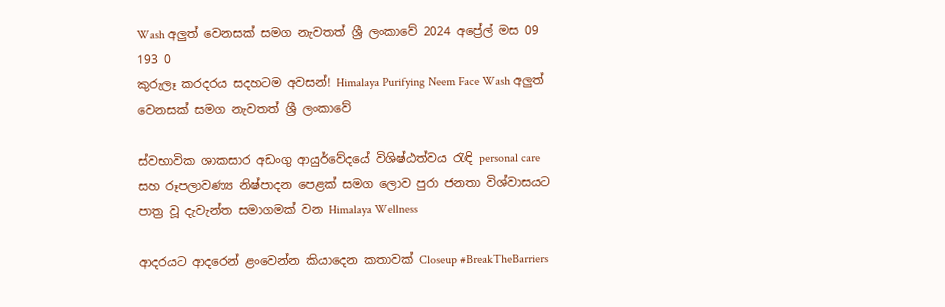Wash අලුත් වෙනසක් සමග නැවතත් ශ්‍රී ලංකාවේ 2024 අප්‍රේල් මස 09 193 0
කුරුලෑ කරදරය සදහටම අවසන්! Himalaya Purifying Neem Face Wash අලුත් වෙනසක් සමග නැවතත් ශ්‍රී ලංකාවේ

ස්වභාවික ශාකසාර අඩංගු ආයුර්වේදයේ විශිෂ්ඨත්වය රැඳි personal care සහ රූපලාවණ්‍ය නිෂ්පාදන පෙළක් සමග ලොව පුරා ජනතා විශ්වාසයට පාත්‍ර වූ දැවැන්ත සමාගමක් වන Himalaya Wellness

ආදරයට ආදරෙන් ළංවෙන්න කියාදෙන කතාවක් Closeup #BreakTheBarriers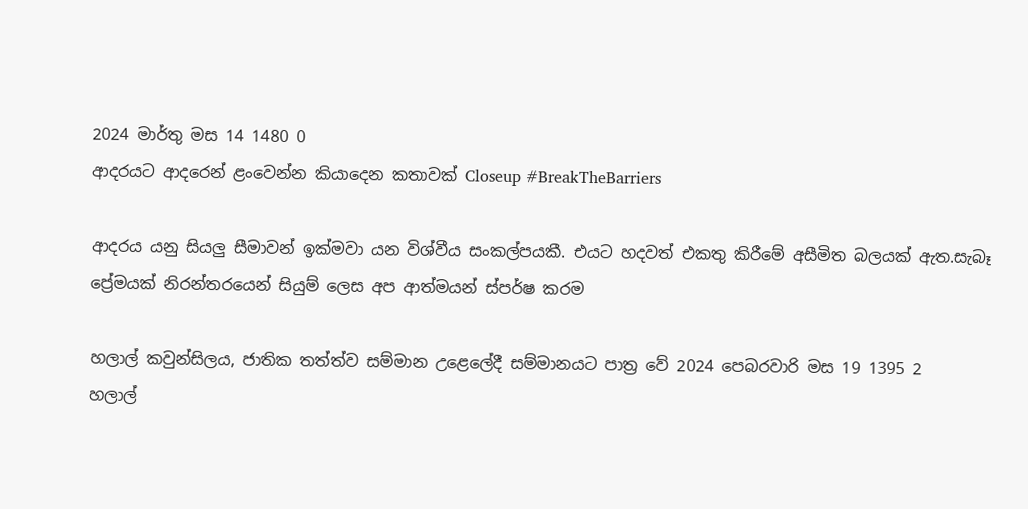2024 මාර්තු මස 14 1480 0
ආදරයට ආදරෙන් ළංවෙන්න කියාදෙන කතාවක් Closeup #BreakTheBarriers

ආදරය යනු සියලු සීමාවන් ඉක්මවා යන විශ්වීය සංකල්පයකී. එයට හදවත් එකතු කිරීමේ අසීමිත බලයක් ඇත.සැබෑ ප්‍රේමයක් නිරන්තරයෙන් සියුම් ලෙස අප ආත්මයන් ස්පර්ෂ කරම

හලාල් කවුන්සිලය, ජාතික තත්ත්ව සම්මාන උළෙලේදී සම්මානයට පාත්‍ර වේ 2024 පෙබරවාරි මස 19 1395 2
හලාල්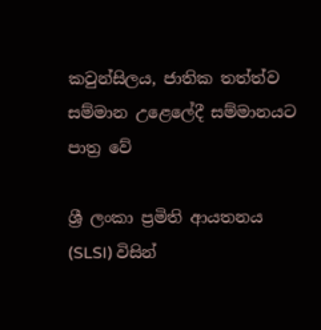කවුන්සිලය, ජාතික තත්ත්ව සම්මාන උළෙලේදී සම්මානයට පාත්‍ර වේ

ශ්‍රී ලංකා ප්‍රමිති ආයතනය (SLSI) විසින්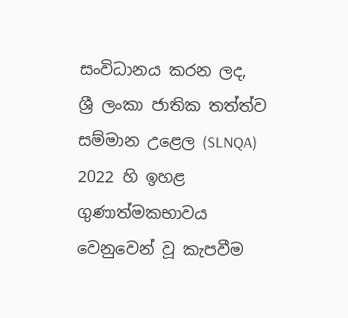සංවිධානය කරන ලද, ශ්‍රී ලංකා ජාතික තත්ත්ව සම්මාන උළෙල (SLNQA) 2022 හි ඉහළ ගුණාත්මකභාවය වෙනුවෙන් වූ කැපවීම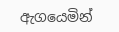ඇගයෙමින්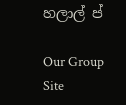හලාල් ප්

Our Group Site